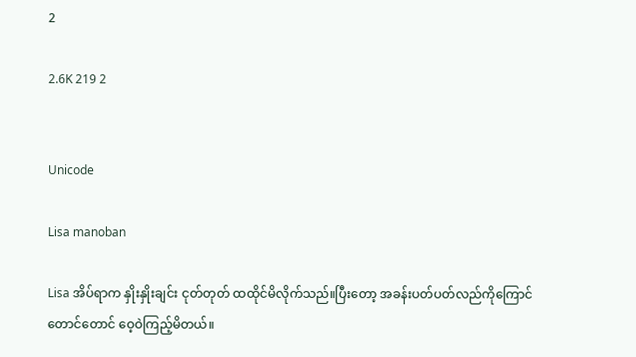2

2.6K 219 2


Unicode

Lisa manoban

Lisa အိပ်ရာက နှိုးနှိုးချင်း ငုတ်တုတ် ထထိုင်မိလိုက်သည်။ပြီးတော့ အခန်းပတ်ပတ်လည်ကိုကြောင်တောင်တောင် ဝေ့ဝဲကြည့်မိတယ်။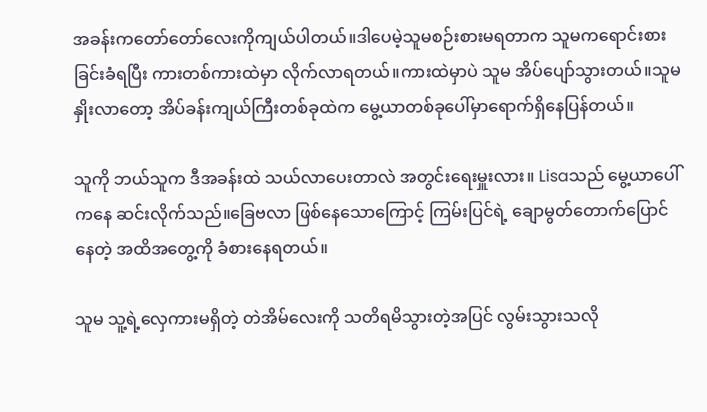အခန်းကတော်တော်လေးကိုကျယ်ပါတယ်။ဒါပေမဲ့သူမစဉ်းစားမရတာက သူမကရောင်းစားခြင်းခံရပြီး ကားတစ်ကားထဲမှာ လိုက်လာရတယ်။ကားထဲမှာပဲ သူမ အိပ်ပျော်သွားတယ်။သူမ နှိုးလာတော့ အိပ်ခန်းကျယ်ကြီးတစ်ခုထဲက မွေ့ယာတစ်ခုပေါ်မှာရောက်ရှိနေပြန်တယ်။

သူကို ဘယ်သူက ဒီအခန်းထဲ သယ်လာပေးတာလဲ အတွင်းရေးမှူးလား။ Lisaသည် မွေ့ယာပေါ်ကနေ ဆင်းလိုက်သည်။ခြေဗလာ ဖြစ်နေသောကြောင့် ကြမ်းပြင်ရဲ့ ချောမွတ်တောက်ပြောင်နေတဲ့ အထိအတွေ့ကို ခံစားနေရတယ်။

သူမ သူ့ရဲ့လှေကားမရှိတဲ့ တဲအိမ်လေးကို သတိရမိသွားတဲ့အပြင် လွမ်းသွားသလို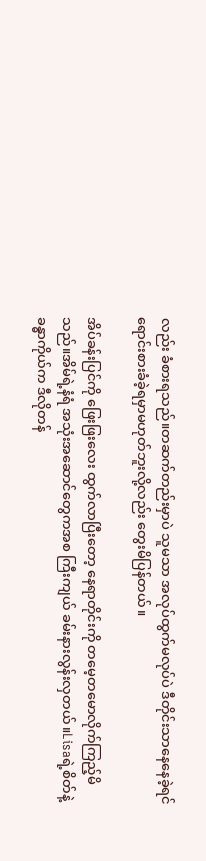လည်း ခံစားရသည်။တဆက်တည်းမှာပဲ သူမသာ အလုပ်ထွက်မလုပ်ပဲ ဒီတိုင်းသာနေနေခဲ့ရင် ရောင်းစားခံခဲ့ရမှာမဟုတ်ဘူးလို့လည်း တွေးမိပြန်တယ်။

အိပ်ခန်းပြင်ကို ဖြေးဖြးလေး ထွက်လာပြီးတော့ နေရာတိုင်းကို တမေ့တမောလိုက်ကြည့်မိသည်။အိမ်ရဲ့နံရံ အသုံးအဆောင်တွေကအစ ကြီးကျယ် ခမ်းနားလွန်းလှတယ်။Lisaရဲ့စိတ်နဲ့ခန္ဓာကိုယ်က ဒီလိုတန်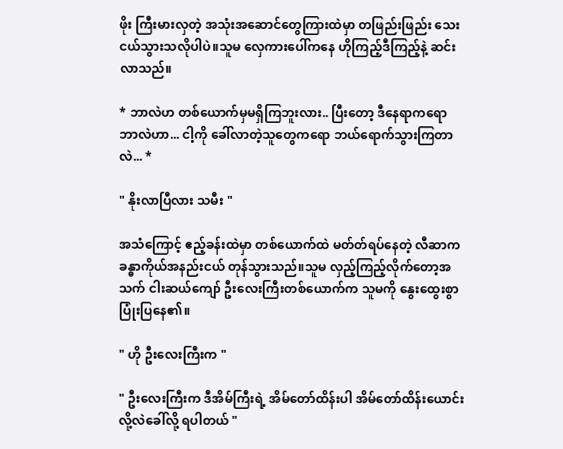ဖိုး ကြီးမားလှတဲ့ အသုံးအဆောင်တွေကြားထဲမှာ တဖြည်းဖြည်း သေးငယ်သွားသလိုပါပဲ။သူမ လှေကားပေါ်ကနေ ဟိုကြည့်ဒီကြည့်နဲ့ ဆင်းလာသည်။

* ဘာလဲဟ တစ်ယောက်မှမရှိကြဘူးလား.. ပြီးတော့ ဒီနေရာကရော ဘာလဲဟာ... ငါ့ကို ခေါ်လာတဲ့သူတွေကရော ဘယ်ရောက်သွားကြတာလဲ... *

" နိုးလာပြီလား သမီး "

အသံကြောင့် ဧည့်ခန်းထဲမှာ တစ်ယောက်ထဲ မတ်တ်ရပ်နေတဲ့ လီဆာက ခန္ဓာကိုယ်အနည်းငယ် တုန်သွားသည်။သူမ လှည့်ကြည့်လိုက်တော့အသက် ငါးဆယ်ကျော် ဦးလေးကြီးတစ်ယောက်က သူမကို နွေးထွေးစွာပြုံးပြနေ၏။

" ဟို ဦးလေးကြီးက "

" ဦးလေးကြီးက ဒီအိမ်ကြီးရဲ့ အိမ်တော်ထိန်းပါ အိမ်တော်ထိန်းယောင်းလို့လဲခေါ်လို့ ရပါတယ် "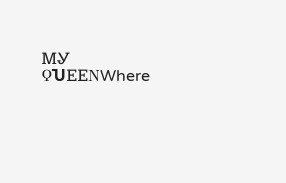ᎷᎽ ϘႮᎬᎬΝWhere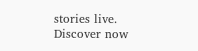stories live. Discover now